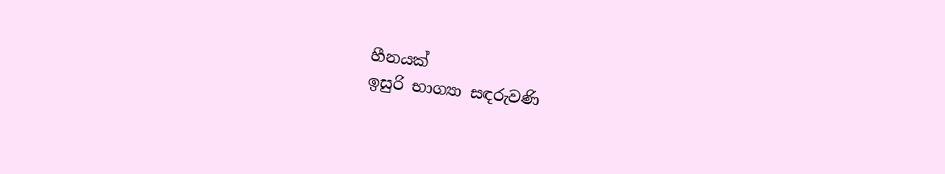හීනයක්
ඉසුරි භාග්‍යා සඳරුවණි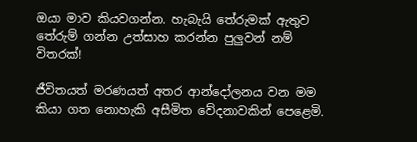ඔයා මාව කියවගන්න. හැබැයි තේරුමක් ඇතුව තේරුම් ගන්න උත්සාහ කරන්න පුලුවන් නම් විතරක්!

ජීවිතයත් මරණයත් අතර ආන්දෝලනය වන මම කියා ගත නොහැකි අසීමිත වේදනාවකින් පෙළෙමි.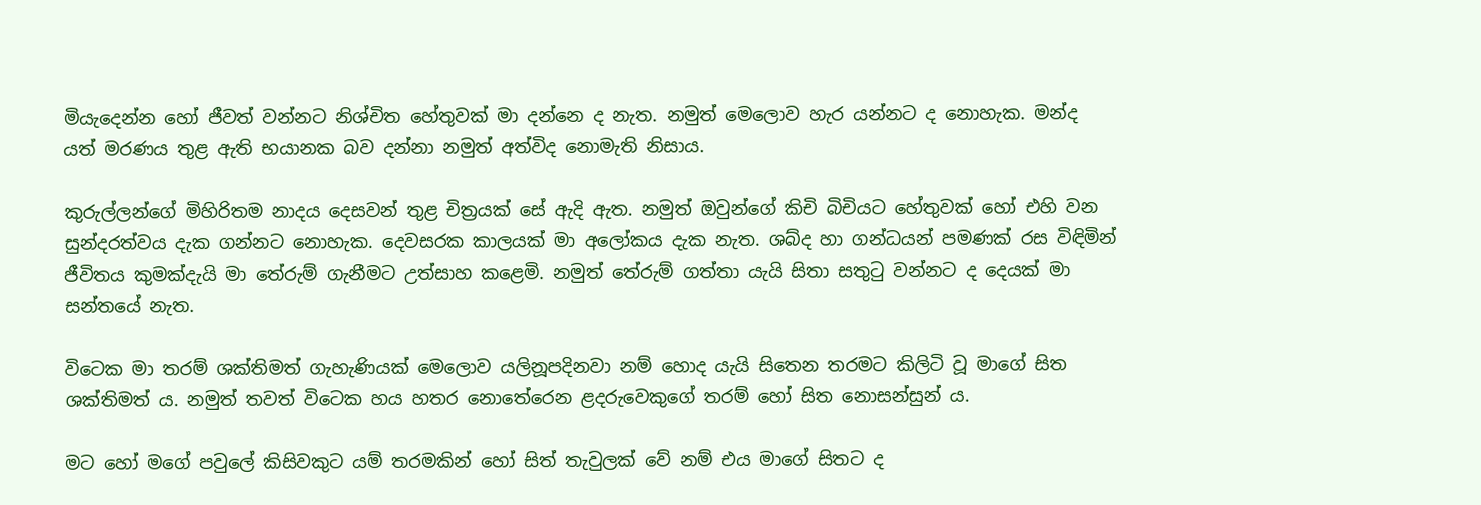මියැදෙන්න හෝ ජීවත් වන්නට නිශ්චිත හේතුවක් මා දන්නෙ ද නැත. නමුත් මෙලොව හැර යන්නට ද නොහැක. මන්ද යත් මරණය තුළ ඇති භයානක බව දන්නා නමුත් අත්විද නොමැති නිසාය.

කුරුල්ලන්ගේ මිහිරිතම නාදය දෙසවන් තුළ චිත්‍රයක් සේ ඇදි ඇත. නමුත් ඔවුන්ගේ කිචි බිචියට හේතුවක් හෝ එහි වන සුන්දරත්වය දැක ගන්නට නොහැක. දෙවසරක කාලයක් මා අලෝකය දැක නැත. ශබ්ද හා ගන්ධයන් පමණක් රස විඳිමින් ජීවිතය කුමක්දැයි මා තේරුම් ගැනීමට උත්සාහ කළෙමි. නමුත් තේරුම් ගත්තා යැයි සිතා සතුටු වන්නට ද දෙයක් මා සන්තයේ නැත.

විටෙක මා තරම් ශක්තිමත් ගැහැණියක් මෙලොව යලිනූපදිනවා නම් හොද යැයි සිතෙන තරමට කිලිටි වූ මාගේ සිත ශක්තිමත් ය. නමුත් තවත් විටෙක හය හතර නොතේරෙන ළදරුවෙකුගේ තරම් හෝ සිත නොසන්සුන් ය.

මට හෝ මගේ පවුලේ කිසිවකුට යම් තරමකින් හෝ සිත් තැවුලක් වේ නම් එය මාගේ සිතට ද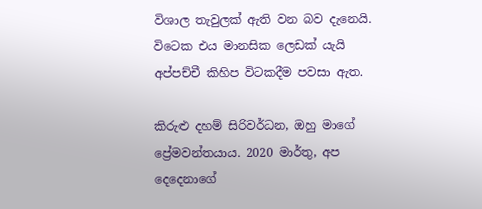විශාල තැවුලක් ඇති වන බව දැනෙයි. විටෙක එය මානසික ලෙඩක් යැයි අප්පච්චී කිහිප විටකදීම පවසා ඇත.

කිරුළු දහම් සිරිවර්ධන, ඔහු මාගේ ප්‍රේමවන්තයාය. 2020 මාර්තු, අප දෙදෙනාගේ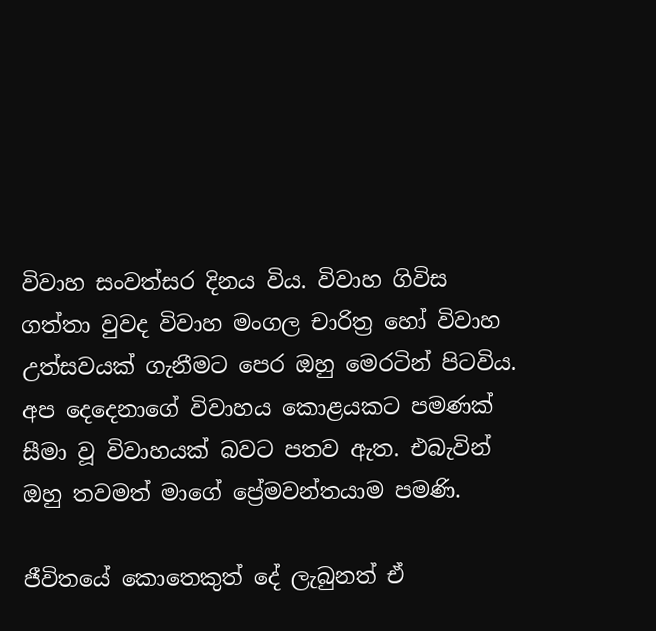විවාහ සංවත්සර දිනය විය. විවාහ ගිවිස ගත්තා වුවද විවාහ මංගල චාරිත්‍ර හෝ විවාහ උත්සවයක් ගැනීමට පෙර ඔහු මෙරටින් පිටවිය. අප දෙදෙනාගේ විවාහය කොළයකට පමණක් සීමා වූ විවාහයක් බවට පතව ඇත. එබැවින් ඔහු තවමත් මාගේ ප්‍රේමවන්තයාම පමණි.

ජීවිතයේ කොතෙකුත් දේ ලැබුනත් ඒ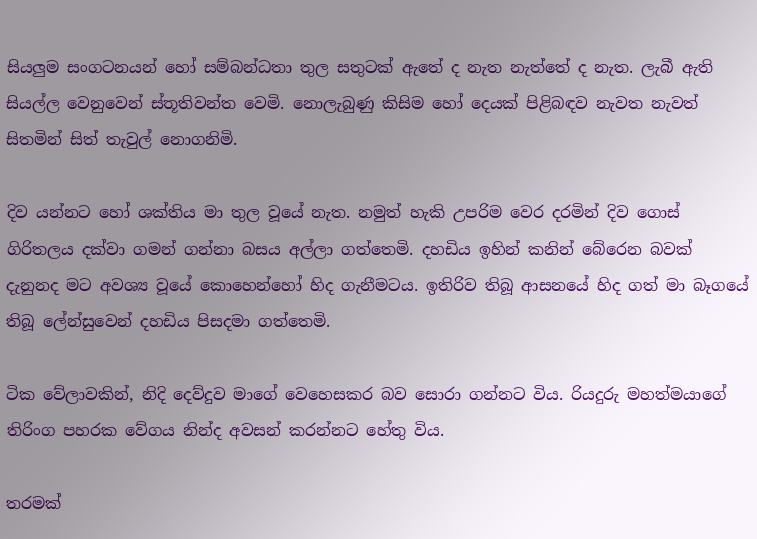සියලුම සංගටනයන් හෝ සම්බන්ධතා තුල සතුටක් ඇතේ ද නැත නැත්තේ ද නැත. ලැබී ඇති සියල්ල වෙනුවෙන් ස්තූතිවන්ත වෙමි. නොලැබුණු කිසිම හෝ දෙයක් පිළිබඳව නැවත නැවත් සිතමින් සිත් තැවුල් නොගනිමි.

දිව යන්නට හෝ ශක්තිය මා තුල වූයේ නැත. නමුත් හැකි උපරිම වෙර දරමින් දිව ගොස් ගිරිතලය දක්වා ගමන් ගන්නා බසය අල්ලා ගත්තෙමි. දහඩිය ඉහින් කනින් බේරෙන බවක් දැනුනද මට අවශ්‍ය වූයේ කොහෙන්හෝ හිද ගැනීමටය. ඉතිරිව තිබූ ආසනයේ හිද ගත් මා බෑගයේ තිබූ ලේන්සුවෙන් දහඩිය පිසදමා ගත්තෙමි.

ටික වේලාවකින්, නිදි දෙව්දුව මාගේ වෙහෙසකර බව සොරා ගන්නට විය. රියදුරු මහත්මයාගේ තිරිංග පහරක වේගය නින්ද අවසන් කරන්නට හේතු විය.

තරමක්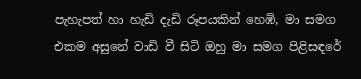පැහැපත් හා හැඩි දැඩි රූපයකින් හෙඹි, මා සමග එකම අසුනේ වාඩි වී සිටි ඔහු මා සමග පිළිසඳරේ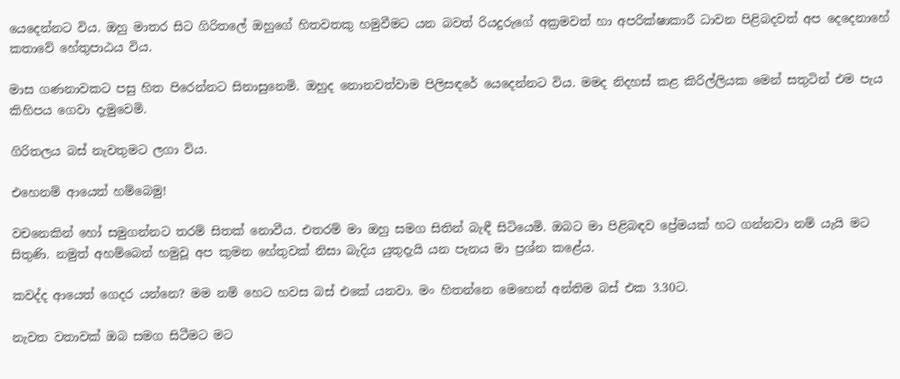යෙදෙන්නට විය. ඔහු මාතර සිට ගිරිතලේ ඔහුගේ හිතවතකු හමුවීමට යන බවත් රියදුරුගේ අක්‍රමවත් හා අපරික්ෂාකාරී ධාවන පිළිබදවත් අප දෙදෙනාහේ කතාවේ හේතුපාඨය විය.

මාස ගණනාවකට පසු හිත පිරෙන්නට සිනාසුනෙමි. ඔහුද නොනවත්වාම පිලිසඳරේ යෙදෙන්නට විය. මමද නිදහස් කළ කිරිල්ලියක මෙන් සතුටින් එම පැය කිහිපය ගෙවා දැමුවෙමි.

ගිරිතලය බස් නැවතුමට ලගා විය.

එහෙනම් ආයෙත් හම්බෙමු!

වචනෙකින් හෝ සමුගන්නට තරම් සිතක් නොවීය. එතරම් මා ඔහු සමග සිතින් බැඳී සිටියෙමි. ඔබට මා පිළිබඳව ප්‍රේමයක් හට ගන්නවා නම් යැයි මට සිතුණි. නමුත් අහම්බෙන් හමුවූ අප කුමන හේතුවක් නිසා බැදිය යුතුදැයි යන පැනය මා ප්‍රශ්න කළේය.

කවද්ද ආයෙත් ගෙදර යන්නෙ? මම නම් හෙට හවස බස් එකේ යනවා. මං හිතන්නෙ මෙහෙන් අන්තිම බස් එක 3.30ට.

නැවත වතාවක් ඔබ සමග සිටීමට මට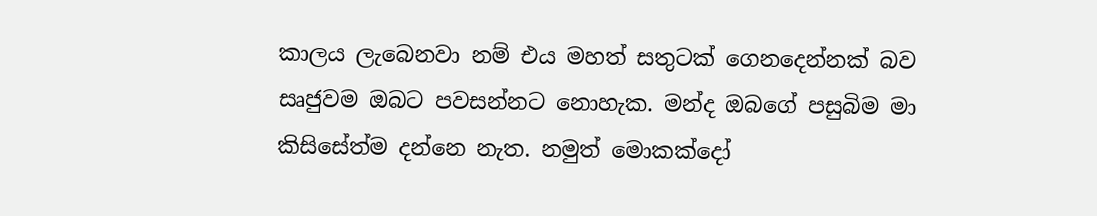කාලය ලැබෙනවා නම් එය මහත් සතුටක් ගෙනදෙන්නක් බව සෘජුවම ඔබට පවසන්නට නොහැක. මන්ද ඔබගේ පසුබිම මා කිසිසේත්ම දන්නෙ නැත. නමුත් මොකක්දෝ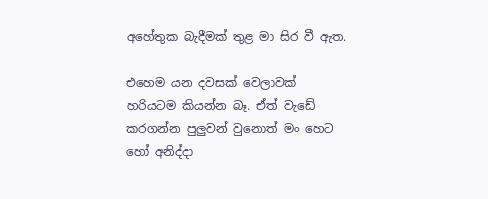අහේතුක බැදීමක් තුළ මා සිර වී ඇත.

එහෙම යන දවසක් වෙලාවක් හරියටම කියන්න බෑ. ඒත් වැඩේ කරගන්න පුලුවන් වුනොත් මං හෙට හෝ අනිද්දා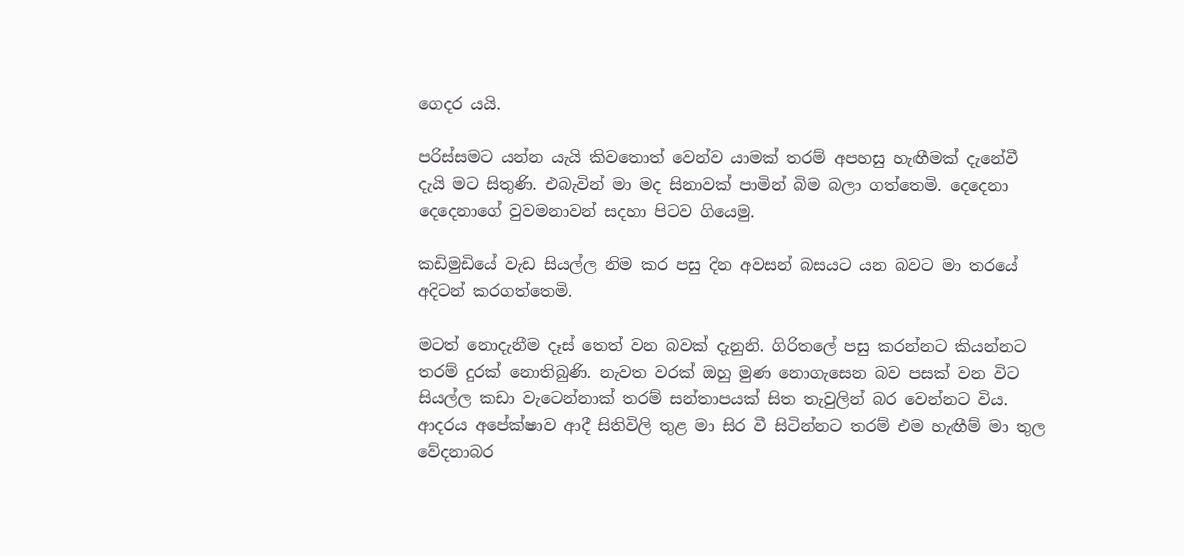ගෙදර යයි.

පරිස්සමට යන්න යැයි කිවතොත් වෙන්ව යාමක් තරම් අපහසු හැඟීමක් දැනේවී දැයි මට සිතුණි. එබැවින් මා මද සිනාවක් පාමින් බිම බලා ගත්තෙමි. දෙදෙනා දෙදෙනාගේ වුවමනාවන් සදහා පිටව ගියෙමු.

කඩිමුඩියේ වැඩ සියල්ල නිම කර පසු දින අවසන් බසයට යන බවට මා තරයේ අදිටන් කරගත්තෙමි.

මටත් නොදැනීම දෑස් තෙත් වන බවක් දැනුනි. ගිරිතලේ පසු කරන්නට කියන්නට තරම් දුරක් නොතිබුණි. නැවත වරක් ඔහු මුණ නොගැසෙන බව පසක් වන විට සියල්ල කඩා වැටෙන්නාක් තරම් සන්තාපයක් සිත තැවුලින් බර වෙන්නට විය. ආදරය අපේක්ෂාව ආදී සිතිවිලි තුළ මා සිර වී සිටින්නට තරම් එම හැඟීම් මා තුල වේදනාබර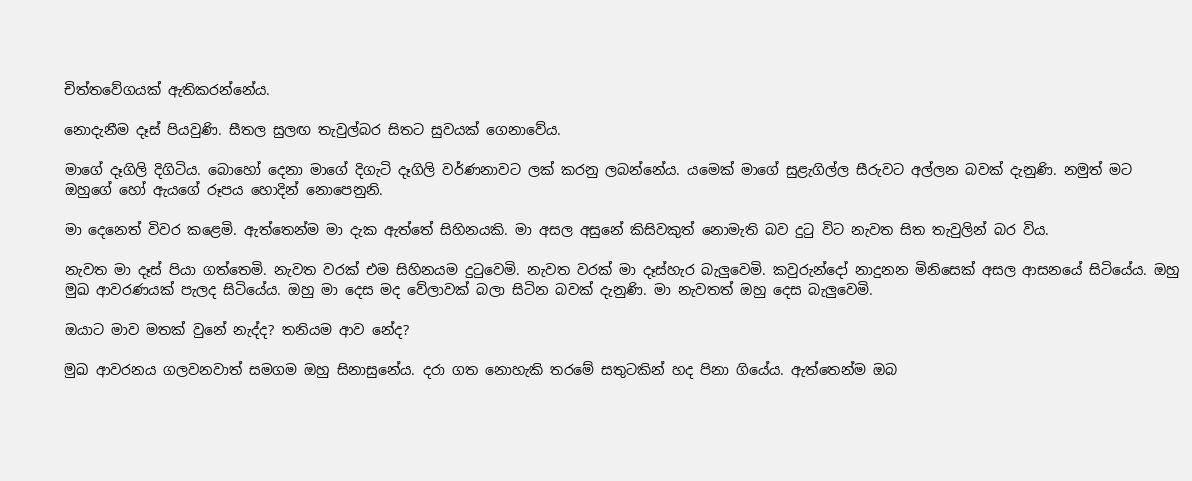චිත්තවේගයක් ඇතිකරන්නේය.

නොදැනීම දෑස් පියවුණි. සීතල සුලඟ තැවුල්බර සිතට සුවයක් ගෙනාවේය.

මාගේ දෑගිලි දිගිටිය. බොහෝ දෙනා මාගේ දිගැටි දෑගිලි වර්ණනාවට ලක් කරනු ලබන්නේය. යමෙක් මාගේ සුළැගිල්ල සීරුවට අල්ලන බවක් දැනුණි. නමුත් මට ඔහුගේ හෝ ඇයගේ රූපය හොදින් නොපෙනුනි.

මා දෙනෙත් විවර කළෙමි. ඇත්තෙන්ම මා දැක ඇත්තේ සිහිනයකි. මා අසල අසුනේ කිසිවකුත් නොමැති බව දුටු විට නැවත සිත තැවුලින් බර විය.

නැවත මා දෑස් පියා ගත්තෙමි. නැවත වරක් එම සිහිනයම දුටුවෙමි. නැවත වරක් මා දෑස්හැර බැලුවෙමි. කවුරුන්දෝ නාදුනන මිනිසෙක් අසල ආසනයේ සිටියේය. ඔහු මුඛ ආවරණයක් පැලද සිටියේය. ඔහු මා දෙස මද වේලාවක් බලා සිටින බවක් දැනුණි. මා නැවතත් ඔහු දෙස බැලුවෙමි.

ඔයාට මාව මතක් වුනේ නැද්ද? තනියම ආව නේද?

මුඛ ආවරනය ගලවනවාත් සමගම ඔහු සිනාසුනේය. දරා ගත නොහැකි තරමේ සතුටකින් හද පිනා ගියේය. ඇත්තෙන්ම ඔබ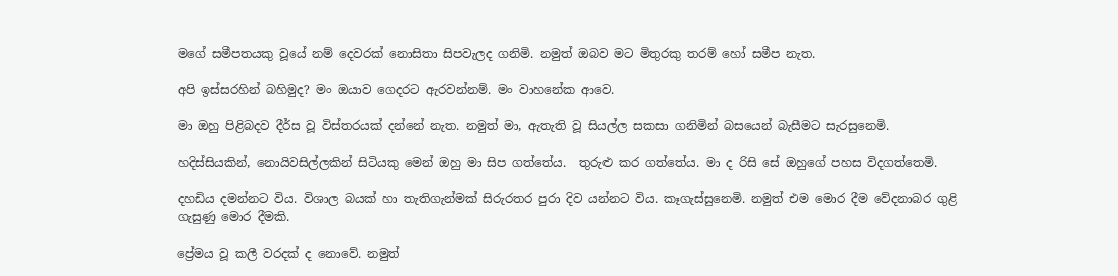මගේ සමීපතයකු වූයේ නම් දෙවරක් නොසිතා සිපවැලද ගනිමි. නමුත් ඔබව මට මිතුරකු තරම් හෝ සමීප නැත.

අපි ඉස්සරහින් බහිමුද? මං ඔයාව ගෙදරට ඇරවන්නම්. මං වාහනේක ආවෙ.

මා ඔහු පිළිබදව දීර්ස වූ විස්තරයක් දන්නේ නැත. නමුත් මා, ඇතැති වූ සියල්ල සකසා ගනිමින් බසයෙන් බැසීමට සැරසුනෙමි.

හදිස්සියකින්, නොයිවසිල්ලකින් සිටියකු මෙන් ඔහු මා සිප ගත්තේය.  තුරුළු කර ගත්තේය. මා ද රිසි සේ ඔහුගේ පහස විදගත්තෙමි.

දහඩිය දමන්නට විය. විශාල බයක් හා තැතිගැන්මක් සිරුරතර පුරා දිව යන්නට විය. කෑගැස්සුනෙමි. නමුත් එම මොර දීම වේදනාබර ගුළි ගැසුණු මොර දීමකි.

ප්‍රේමය වූ කලී වරදක් ද නොවේ. නමුත්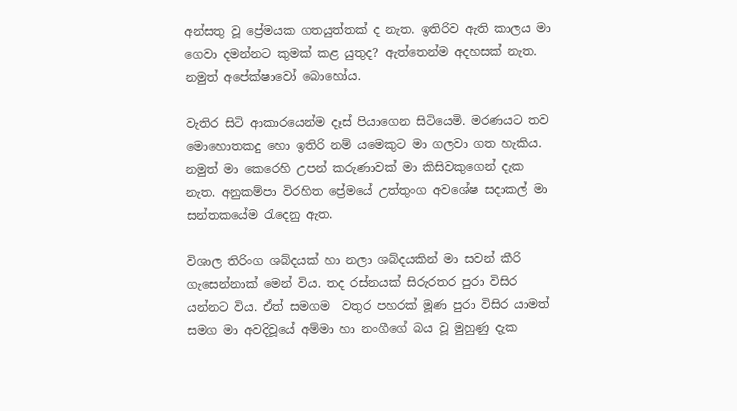අන්සතු වූ ප්‍රේමයක ගතයුත්තක් ද නැත. ඉතිරිව ඇති කාලය මා ගෙවා දමන්නට කුමක් කළ යුතුද? ඇත්තෙන්ම අදහසක් නැත. නමුත් අපේක්ෂාවෝ බොහෝය.

වැතිර සිටි ආකාරයෙන්ම දෑස් පියාගෙන සිටියෙමි. මරණයට තව මොහොතකදු හො ඉතිරි නම් යමෙකුට මා ගලවා ගත හැකිය. නමුත් මා කෙරෙහි උපන් කරුණාවක් මා කිසිවකුගෙන් දැක නැත. අනුකම්පා විරහිත ප්‍රේමයේ උත්තුංග අවශේෂ සදාකල් මා සන්තකයේම රැදෙනු ඇත.

විශාල තිරිංග ශබ්දයක් හා නලා ශබ්දයකින් මා සවන් කීරි ගැසෙන්නාක් මෙන් විය. තද රස්නයක් සිරුරතර පුරා විසිර යන්නට විය. ඒත් සමගම  වතුර පහරක් මූණ පුරා විසිර යාමත් සමග මා අවදිවූයේ අම්මා හා නංගීගේ බය වූ මුහුණු දැක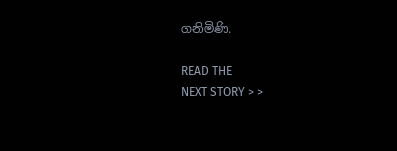ගනිමිණි.

READ THE
NEXT STORY > >